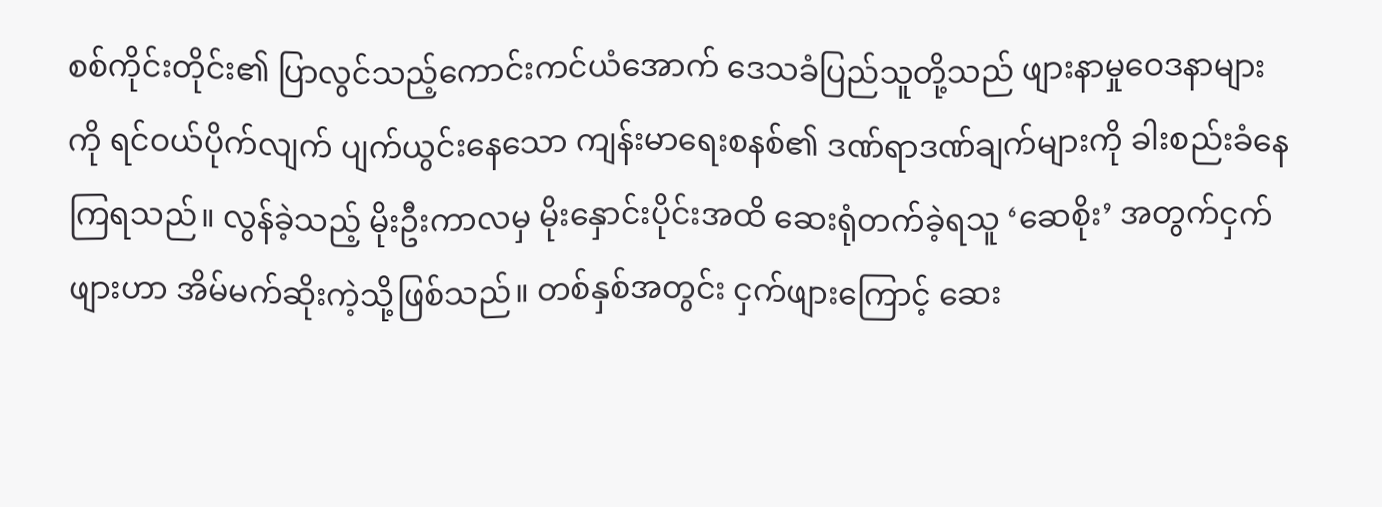စစ်ကိုင်းတိုင်း၏ ပြာလွင်သည့်ကောင်းကင်ယံအောက် ဒေသခံပြည်သူတို့သည် ဖျားနာမှုဝေဒနာများကို ရင်ဝယ်ပိုက်လျက် ပျက်ယွင်းနေသော ကျန်းမာရေးစနစ်၏ ဒဏ်ရာဒဏ်ချက်များကို ခါးစည်းခံနေကြရသည်။ လွန်ခဲ့သည့် မိုးဦးကာလမှ မိုးနှောင်းပိုင်းအထိ ဆေးရုံတက်ခဲ့ရသူ ‘ဆေစိုး’ အတွက်ငှက်ဖျားဟာ အိမ်မက်ဆိုးကဲ့သို့ဖြစ်သည်။ တစ်နှစ်အတွင်း ငှက်ဖျားကြောင့် ဆေး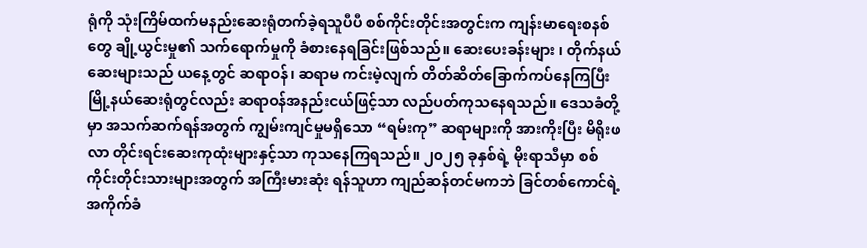ရုံကို သုံးကြိမ်ထက်မနည်းဆေးရုံတက်ခဲ့ရသူပီပီ စစ်ကိုင်းတိုင်းအတွင်းက ကျန်းမာရေးစနစ်တွေ ချို့ယွင်းမှု၏ သက်ရောက်မှုကို ခံစားနေရခြင်းဖြစ်သည်။ ဆေးပေးခန်းများ ၊ တိုက်နယ်ဆေးများသည် ယနေ့တွင် ဆရာဝန်၊ ဆရာမ ကင်းမဲ့လျက် တိတ်ဆိတ်ခြောက်ကပ်နေကြပြီး မြို့နယ်ဆေးရုံတွင်လည်း ဆရာဝန်အနည်းငယ်ဖြင့်သာ လည်ပတ်ကုသနေရသည်။ ဒေသခံတို့မှာ အသက်ဆက်ရန်အတွက် ကျွမ်းကျင်မှုမရှိသော “ရမ်းကု” ဆရာများကို အားကိုးပြီး မိရိုးဖလာ တိုင်းရင်းဆေးကုထုံးများနှင့်သာ ကုသနေကြရသည်။ ၂၀၂၅ ခုနှစ်ရဲ့ မိုးရာသီမှာ စစ်ကိုင်းတိုင်းသားများအတွက် အကြီးမားဆုံး ရန်သူဟာ ကျည်ဆန်တင်မကဘဲ ခြင်တစ်ကောင်ရဲ့ အကိုက်ခံ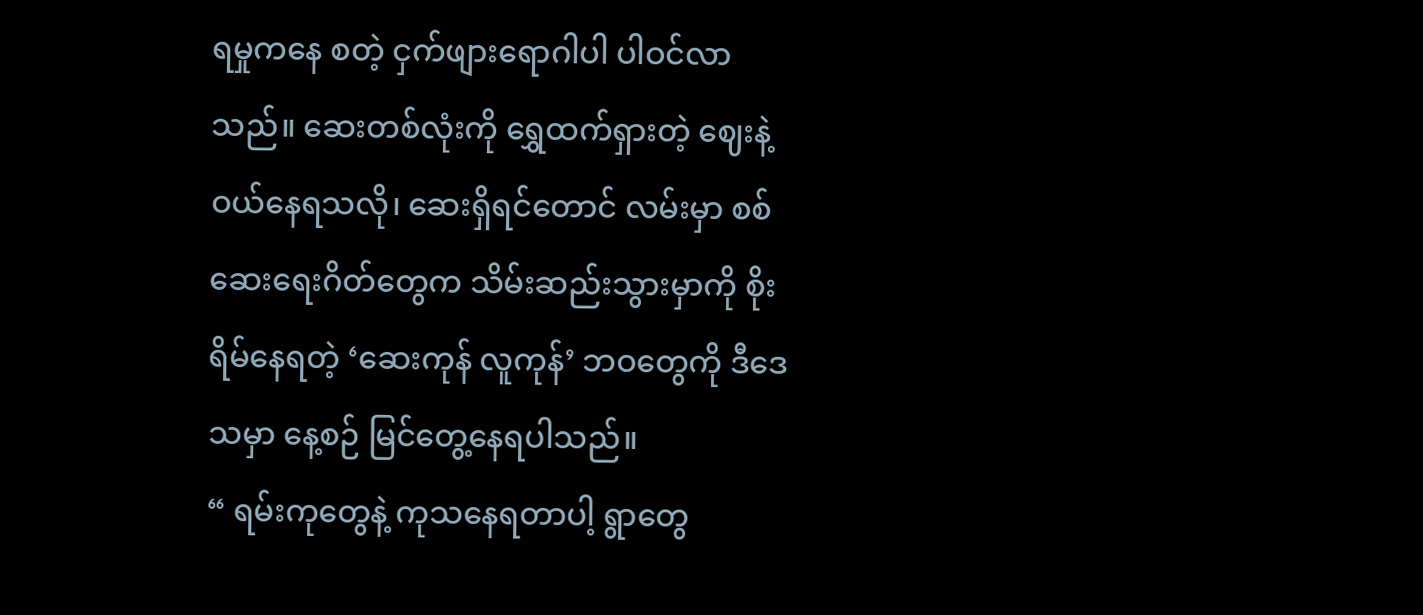ရမှုကနေ စတဲ့ ငှက်ဖျားရောဂါပါ ပါဝင်လာသည်။ ဆေးတစ်လုံးကို ရွှေထက်ရှားတဲ့ ဈေးနဲ့ ဝယ်နေရသလို၊ ဆေးရှိရင်တောင် လမ်းမှာ စစ်ဆေးရေးဂိတ်တွေက သိမ်းဆည်းသွားမှာကို စိုးရိမ်နေရတဲ့ ‘ဆေးကုန် လူကုန်’ ဘဝတွေကို ဒီဒေသမှာ နေ့စဉ် မြင်တွေ့နေရပါသည်။
“ ရမ်းကုတွေနဲ့ ကုသနေရတာပါ့ ရွာတွေ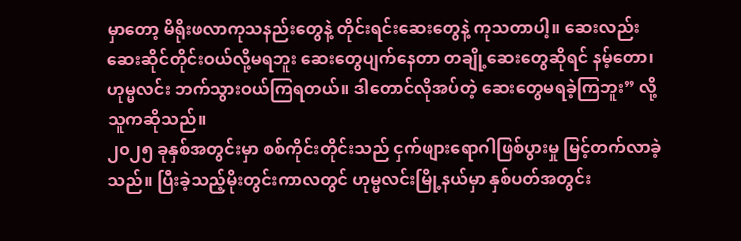မှာတော့ မိရိုးဖလာကုသနည်းတွေနဲ့ တိုင်းရင်းဆေးတွေနဲ့ ကုသတာပါ့။ ဆေးလည်း ဆေးဆိုင်တိုင်းဝယ်လို့မရဘူး ဆေးတွေပျက်နေတာ တချို့ဆေးတွေဆိုရင် နမ့်တော၊ ဟုမ္မလင်း ဘက်သွားဝယ်ကြရတယ်။ ဒါတောင်လိုအပ်တဲ့ ဆေးတွေမရခဲ့ကြဘူး” လို့ သူကဆိုသည်။
၂၀၂၅ ခုနှစ်အတွင်းမှာ စစ်ကိုင်းတိုင်းသည် ငှက်ဖျားရောဂါဖြစ်ပွားမှု မြင့်တက်လာခဲ့သည်။ ပြီးခဲ့သည့်မိုးတွင်းကာလတွင် ဟုမ္မလင်းမြို့နယ်မှာ နှစ်ပတ်အတွင်း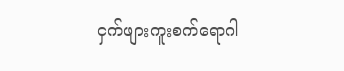ငှက်ဖျားကူးစက်ရောဂါ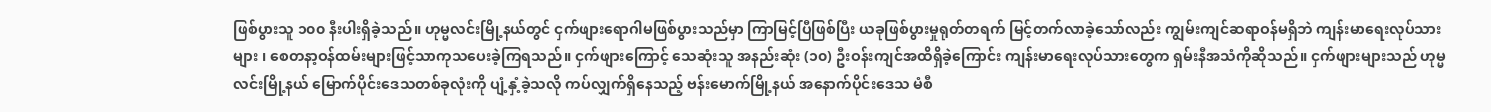ဖြစ်ပွားသူ ၁၀၀ နီးပါးရှိခဲ့သည်။ ဟုမ္မလင်းမြို့နယ်တွင် ငှက်ဖျားရောဂါမဖြစ်ပွားသည်မှာ ကြာမြင့်ပြီဖြစ်ပြီး ယခုဖြစ်ပွားမှုရုတ်တရက် မြင့်တက်လာခဲ့သော်လည်း ကျွမ်းကျင်ဆရာဝန်မရှိဘဲ ကျန်းမာရေးလုပ်သားများ ၊ စေတနာ့ဝန်ထမ်းများဖြင့်သာကုသပေးခဲ့ကြရသည်။ ငှက်ဖျားကြောင့် သေဆုံးသူ အနည်းဆုံး (၁၀) ဦးဝန်းကျင်အထိရှိခဲ့ကြောင်း ကျန်းမာရေးလုပ်သားတွေက ရှမ်းနီအသံကိုဆိုသည်။ ငှက်ဖျားများသည် ဟုမ္မလင်းမြို့နယ် မြောက်ပိုင်းဒေသတစ်ခုလုံးကို ပျံ့နှံ့ခဲ့သလို ကပ်လျှက်ရှိနေသည့် ဗန်းမောက်မြို့နယ် အနောက်ပိုင်းဒေသ မံစီ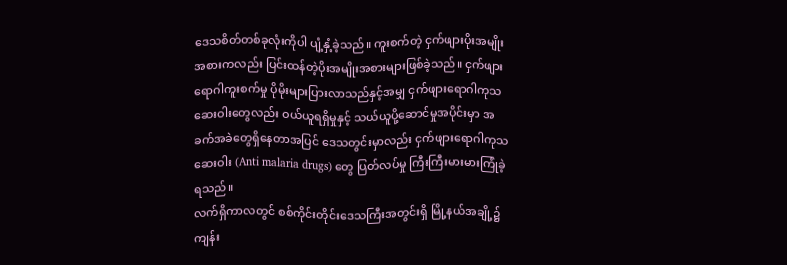ဒေသစိတ်တစ်ခုလုံးကိုပါ ပျံ့နှံ့ခဲ့သည်။ ကူးစက်တဲ့ ငှက်ဖျားပိုးအမျိုးအစားကလည်း ပြင်းထန်တဲ့ပိုးအမျိုးအစားများဖြစ်ခဲ့သည်။ ငှက်ဖျားရောဂါကူးစက်မှု ပိုမိုးများပြားလာသည်နှင့်အမျှ ငှက်ဖျားရောဂါကုသဆေးဝါးတွေလည်း ဝယ်ယူရရှိမှုနှင့် သယ်ယူပို့ဆောင်မှုအပိုင်းမှာ အခက်အခဲတွေရှိနေတာအပြင် ဒေသတွင်းမှာလည်း ငှက်ဖျားရောဂါကုသဆေးဝါး (Anti malaria drugs) တွေ ပြတ်လပ်မှု ကြီးကြီးမားမားကြုံခဲ့ရသည်။
လက်ရှိကာလတွင် စစ်ကိုင်းတိုင်းဒေသကြီးအတွင်းရှိ မြို့နယ်အချို့၌ ကျန်း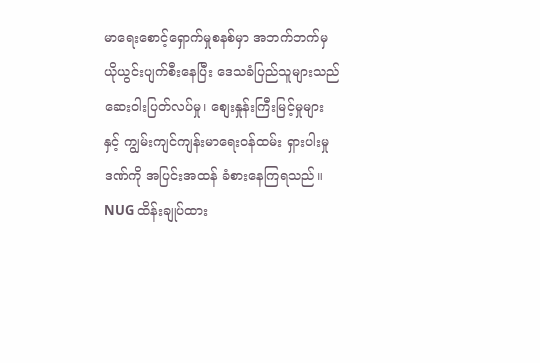မာရေးစောင့်ရှောက်မှုစနစ်မှာ အဘက်ဘက်မှ ယိုယွင်းပျက်စီးနေပြီး ဒေသခံပြည်သူများသည် ဆေးဝါးပြတ်လပ်မှု၊ စျေးနှုန်းကြီးမြင့်မှုများ နှင့် ကျွမ်းကျင်ကျန်းမာရေးဝန်ထမ်း ရှားပါးမှုဒဏ်ကို အပြင်းအထန် ခံစားနေကြရသည်။ NUG ထိန်းချုပ်ထား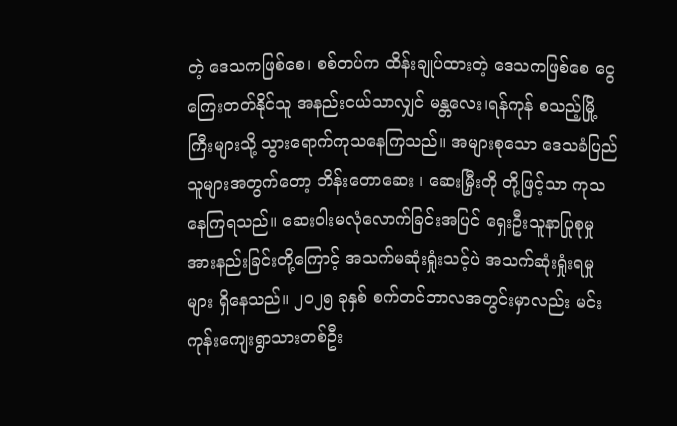တဲ့ ဒေသကဖြစ်စေ၊ စစ်တပ်က ထိန်းချုပ်ထားတဲ့ ဒေသကဖြစ်စေ ငွေကြေးတတ်နိုင်သူ အနည်းငယ်သာလျှင် မန္တလေး၊ရန်ကုန် စသည့်မြို့ကြီးများသို့ သွားရောက်ကုသနေကြသည်။ အများစုသော ဒေသခံပြည်သူများအတွက်တော့ ဘိန်းတောဆေး ၊ ဆေးမြှီးတို တို့ဖြင့်သာ ကုသနေကြရသည်။ ဆေးဝါးမလုံလောက်ခြင်းအပြင် ရှေးဦးသူနာပြုစုမှု အားနည်းခြင်းတို့ကြောင့် အသက်မဆုံးရှုံးသင့်ပဲ အသက်ဆုံးရှုံးရမှုများ ရှိနေသည်။ ၂၀၂၅ ခုနှစ် စက်တင်ဘာလအတွင်းမှာလည်း မင်းကုန်းကျေးရွာသားတစ်ဦး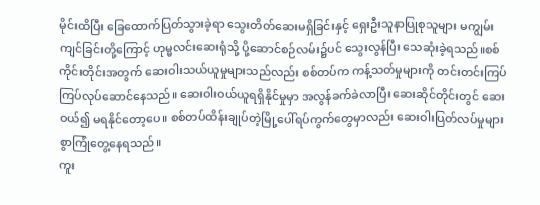မိုင်းထိပြီး ခြေထောက်ပြတ်သွားခဲ့ရာ သွေးတိတ်ဆေးမရှိခြင်းနှင့် ရှေးဦးသူနာပြုစုသူများ မကျွမ်းကျင်ခြင်းတို့ကြောင့် ဟုမ္မလင်းဆေးရုံသို့ ပို့ဆောင်စဉ်လမ်း၌ပင် သွေးလွန်ပြီး သေဆုံးခဲ့ရသည်။စစ်ကိုင်းတိုင်းအတွက် ဆေးဝါးသယ်ယူမှုများသည်လည်း စစ်တပ်က ကန့်သတ်မှုများကို တင်းတင်းကြပ်ကြပ်လုပ်ဆောင်နေသည်။ ဆေးဝါးဝယ်ယူရရှိနိုင်မှုမှာ အလွန်ခက်ခဲလာပြီး ဆေးဆိုင်တိုင်းတွင် ဆေးဝယ်၍ မရနိုင်တော့ပေ။ စစ်တပ်ထိန်းချုပ်တဲ့မြို့ပေါ်ရပ်ကွက်တွေမှာလည်း ဆေးဝါးပြတ်လပ်မှုများစွာကြုံတွေ့နေရသည်။
ကူး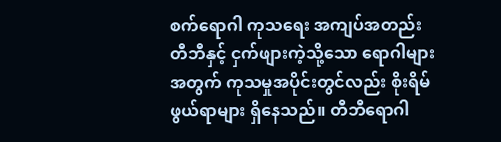စက်ရောဂါ ကုသရေး အကျပ်အတည်း
တီဘီနှင့် ငှက်ဖျားကဲ့သို့သော ရောဂါများအတွက် ကုသမှုအပိုင်းတွင်လည်း စိုးရိမ်ဖွယ်ရာများ ရှိနေသည်။ တီဘီရောဂါ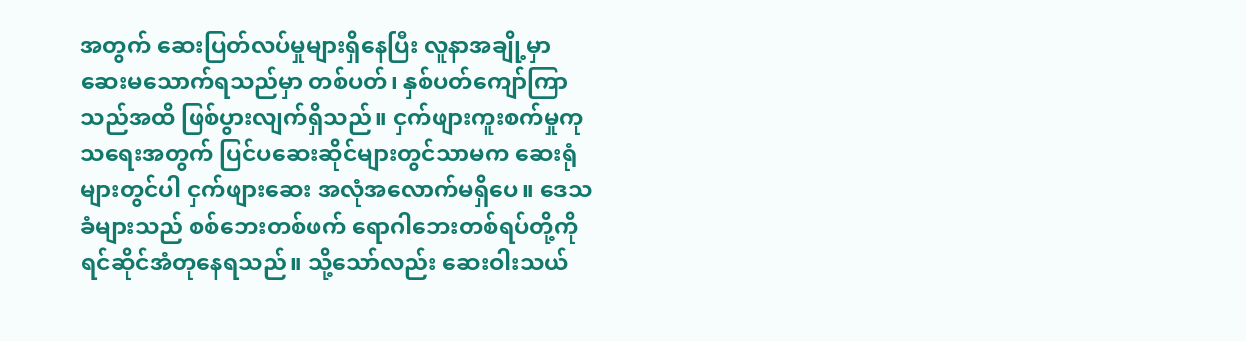အတွက် ဆေးပြတ်လပ်မှုများရှိနေပြီး လူနာအချို့မှာ ဆေးမသောက်ရသည်မှာ တစ်ပတ်၊ နှစ်ပတ်ကျော်ကြာသည်အထိ ဖြစ်ပွားလျက်ရှိသည်။ ငှက်ဖျားကူးစက်မှုကုသရေးအတွက် ပြင်ပဆေးဆိုင်များတွင်သာမက ဆေးရုံများတွင်ပါ ငှက်ဖျားဆေး အလုံအလောက်မရှိပေ။ ဒေသခံများသည် စစ်ဘေးတစ်ဖက် ရောဂါဘေးတစ်ရပ်တို့ကို ရင်ဆိုင်အံတုနေရသည်။ သို့သော်လည်း ဆေးဝါးသယ်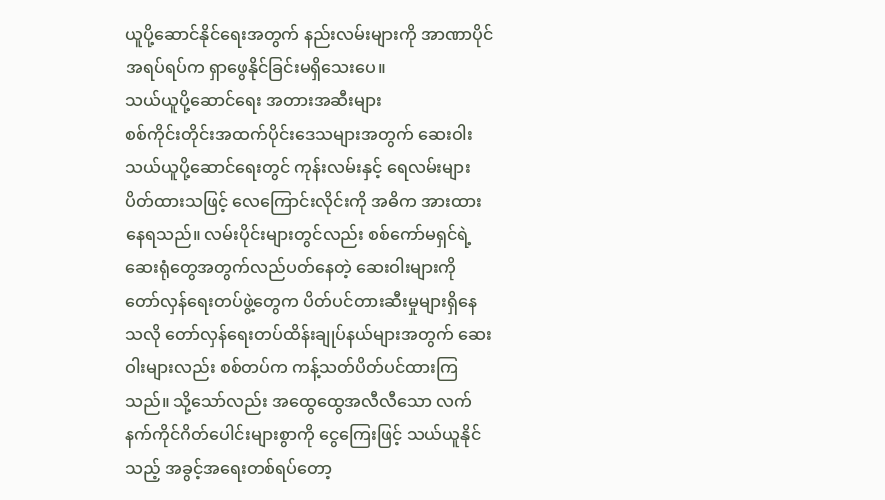ယူပို့ဆောင်နိုင်ရေးအတွက် နည်းလမ်းများကို အာဏာပိုင်အရပ်ရပ်က ရှာဖွေနိုင်ခြင်းမရှိသေးပေ။
သယ်ယူပို့ဆောင်ရေး အတားအဆီးများ
စစ်ကိုင်းတိုင်းအထက်ပိုင်းဒေသများအတွက် ဆေးဝါးသယ်ယူပို့ဆောင်ရေးတွင် ကုန်းလမ်းနှင့် ရေလမ်းများ ပိတ်ထားသဖြင့် လေကြောင်းလိုင်းကို အဓိက အားထားနေရသည်။ လမ်းပိုင်းများတွင်လည်း စစ်ကော်မရှင်ရဲ့ ဆေးရုံတွေအတွက်လည်ပတ်နေတဲ့ ဆေးဝါးများကို တော်လှန်ရေးတပ်ဖွဲ့တွေက ပိတ်ပင်တားဆီးမှုများရှိနေသလို တော်လှန်ရေးတပ်ထိန်းချုပ်နယ်များအတွက် ဆေးဝါးများလည်း စစ်တပ်က ကန့်သတ်ပိတ်ပင်ထားကြသည်။ သို့သော်လည်း အထွေထွေအလီလီသော လက်နက်ကိုင်ဂိတ်ပေါင်းများစွာကို ငွေကြေးဖြင့် သယ်ယူနိုင်သည့် အခွင့်အရေးတစ်ရပ်တော့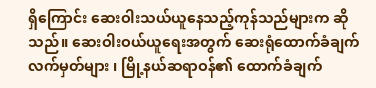ရှိကြောင်း ဆေးဝါးသယ်ယူနေသည့်ကုန်သည်များက ဆိုသည်။ ဆေးဝါးဝယ်ယူရေးအတွက် ဆေးရုံထောက်ခံချက် လက်မှတ်များ ၊ မြို့နယ်ဆရာဝန်၏ ထောက်ခံချက်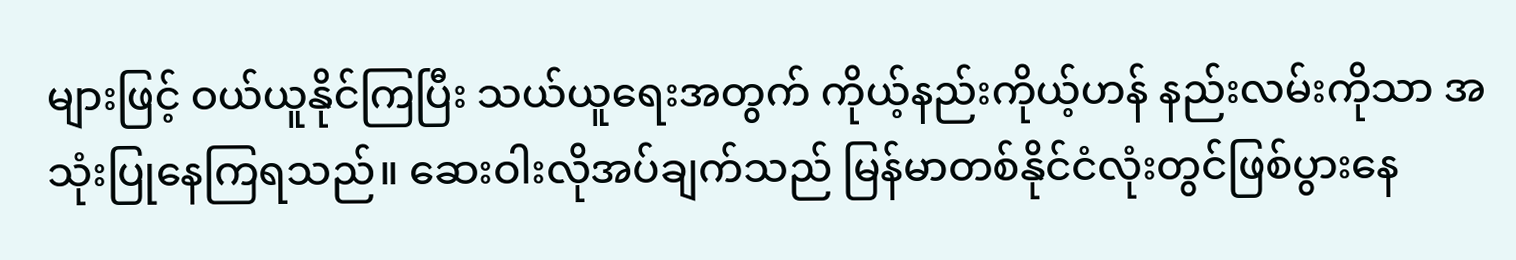များဖြင့် ဝယ်ယူနိုင်ကြပြီး သယ်ယူရေးအတွက် ကိုယ့်နည်းကိုယ့်ဟန် နည်းလမ်းကိုသာ အသုံးပြုနေကြရသည်။ ဆေးဝါးလိုအပ်ချက်သည် မြန်မာတစ်နိုင်ငံလုံးတွင်ဖြစ်ပွားနေ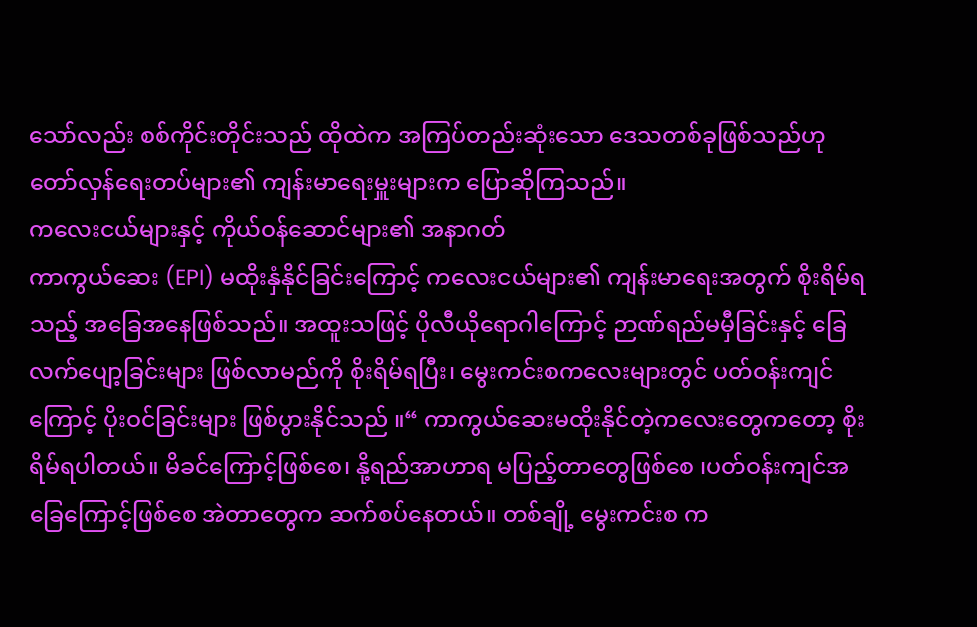သော်လည်း စစ်ကိုင်းတိုင်းသည် ထိုထဲက အကြပ်တည်းဆုံးသော ဒေသတစ်ခုဖြစ်သည်ဟု တော်လှန်ရေးတပ်များ၏ ကျန်းမာရေးမှူးများက ပြောဆိုကြသည်။
ကလေးငယ်များနှင့် ကိုယ်ဝန်ဆောင်များ၏ အနာဂတ်
ကာကွယ်ဆေး (EPI) မထိုးနှံနိုင်ခြင်းကြောင့် ကလေးငယ်များ၏ ကျန်းမာရေးအတွက် စိုးရိမ်ရသည့် အခြေအနေဖြစ်သည်။ အထူးသဖြင့် ပိုလီယိုရောဂါကြောင့် ဉာဏ်ရည်မမှီခြင်းနှင့် ခြေလက်ပျော့ခြင်းများ ဖြစ်လာမည်ကို စိုးရိမ်ရပြီး၊ မွေးကင်းစကလေးများတွင် ပတ်ဝန်းကျင်ကြောင့် ပိုးဝင်ခြင်းများ ဖြစ်ပွားနိုင်သည် ။“ ကာကွယ်ဆေးမထိုးနိုင်တဲ့ကလေးတွေကတော့ စိုးရိမ်ရပါတယ်။ မိခင်ကြောင့်ဖြစ်စေ၊ နို့ရည်အာဟာရ မပြည့်တာတွေဖြစ်စေ ၊ပတ်ဝန်းကျင်အခြေကြောင့်ဖြစ်စေ အဲတာတွေက ဆက်စပ်နေတယ်။ တစ်ချို့ မွေးကင်းစ က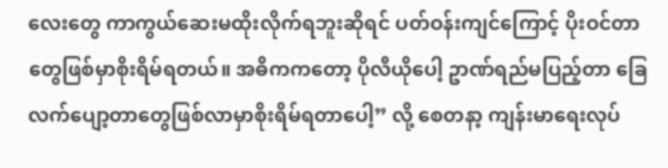လေးတွေ ကာကွယ်ဆေးမထိုးလိုက်ရဘူးဆိုရင် ပတ်ဝန်းကျင်ကြောင့် ပိုးဝင်တာတွေဖြစ်မှာစိုးရိမ်ရတယ်။ အဓိကကတော့ ပိုလီယိုပေါ့ ဥာဏ်ရည်မပြည့်တာ ခြေလက်ပျော့တာတွေဖြစ်လာမှာစိုးရိမ်ရတာပေါ့” လို့ စေတနာ့ ကျန်းမာရေးလုပ်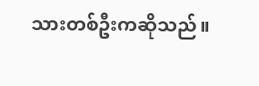သားတစ်ဦးကဆိုသည်။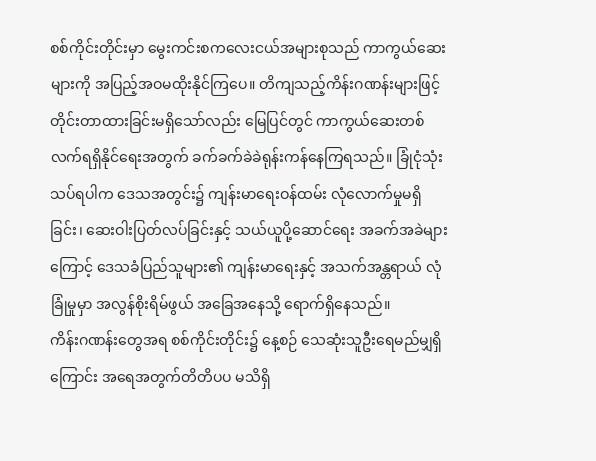စစ်ကိုင်းတိုင်းမှာ မွေးကင်းစကလေးငယ်အများစုသည် ကာကွယ်ဆေးများကို အပြည့်အဝမထိုးနိုင်ကြပေ။ တိကျသည့်ကိန်းဂဏန်းများဖြင့် တိုင်းတာထားခြင်းမရှိသော်လည်း မြေပြင်တွင် ကာကွယ်ဆေးတစ်လက်ရရှိနိုင်ရေးအတွက် ခက်ခက်ခဲခဲရုန်းကန်နေကြရသည်။ ခြုံငုံသုံးသပ်ရပါက ဒေသအတွင်း၌ ကျန်းမာရေးဝန်ထမ်း လုံလောက်မှုမရှိခြင်း၊ ဆေးဝါးပြတ်လပ်ခြင်းနှင့် သယ်ယူပို့ဆောင်ရေး အခက်အခဲများကြောင့် ဒေသခံပြည်သူများ၏ ကျန်းမာရေးနှင့် အသက်အန္တရာယ် လုံခြုံမှုမှာ အလွန်စိုးရိမ်ဖွယ် အခြေအနေသို့ ရောက်ရှိနေသည်။
ကိန်းဂဏန်းတွေအရ စစ်ကိုင်းတိုင်း၌ နေ့စဉ် သေဆုံးသူဦးရေမည်မျှရှိကြောင်း အရေအတွက်တိတိပပ မသိရှိ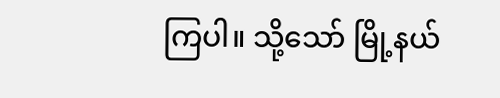ကြပါ။ သို့သော် မြို့နယ်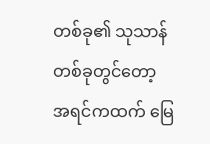တစ်ခု၏ သုသာန်တစ်ခုတွင်တော့ အရင်ကထက် မြေ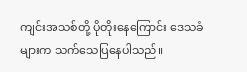ကျင်းအသစ်တို့ ပိုတိုးနေကြောင်း ဒေသခံများက သက်သေပြနေပါသည်။